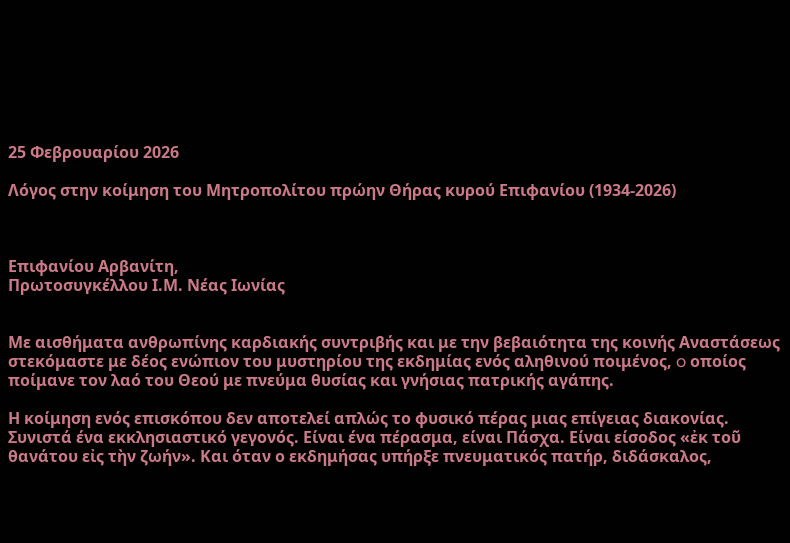25 Φεβρουαρίου 2026

Λόγος στην κοίμηση του Μητροπολίτου πρώην Θήρας κυρού Επιφανίου (1934-2026)



Επιφανίου Αρβανίτη,
Πρωτοσυγκέλλου Ι.Μ. Νέας Ιωνίας


Με αισθήματα ανθρωπίνης καρδιακής συντριβής και με την βεβαιότητα της κοινής Αναστάσεως στεκόμαστε με δέος ενώπιον του μυστηρίου της εκδημίας ενός αληθινού ποιμένος, o οποίος ποίμανε τον λαό του Θεού με πνεύμα θυσίας και γνήσιας πατρικής αγάπης.

Η κοίμηση ενός επισκόπου δεν αποτελεί απλώς το φυσικό πέρας μιας επίγειας διακονίας. Συνιστά ένα εκκλησιαστικό γεγονός. Είναι ένα πέρασμα, είναι Πάσχα. Είναι είσοδος «ἐκ τοῦ θανάτου εἰς τὴν ζωήν». Και όταν ο εκδημήσας υπήρξε πνευματικός πατήρ, διδάσκαλος,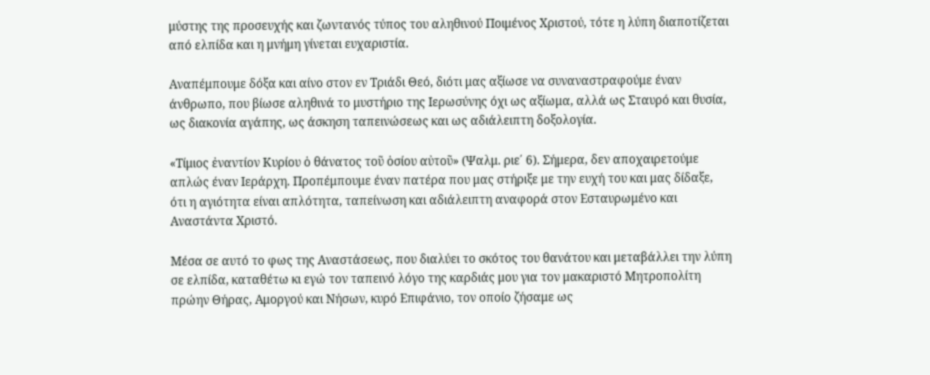μύστης της προσευχής και ζωντανός τύπος του αληθινού Ποιμένος Χριστού, τότε η λύπη διαποτίζεται από ελπίδα και η μνήμη γίνεται ευχαριστία.

Αναπέμπουμε δόξα και αίνο στον εν Τριάδι Θεό, διότι μας αξίωσε να συναναστραφούμε έναν άνθρωπο, που βίωσε αληθινά το μυστήριο της Ιερωσύνης όχι ως αξίωμα, αλλά ως Σταυρό και θυσία, ως διακονία αγάπης, ως άσκηση ταπεινώσεως και ως αδιάλειπτη δοξολογία.

«Τίμιος ἐναντίον Κυρίου ὁ θάνατος τοῦ ὁσίου αὐτοῦ» (Ψαλμ. ριε΄ 6). Σήμερα, δεν αποχαιρετούμε απλώς έναν Ιεράρχη. Προπέμπουμε έναν πατέρα που μας στήριξε με την ευχή του και μας δίδαξε, ότι η αγιότητα είναι απλότητα, ταπείνωση και αδιάλειπτη αναφορά στον Εσταυρωμένο και Αναστάντα Χριστό.

Μέσα σε αυτό το φως της Αναστάσεως, που διαλύει το σκότος του θανάτου και μεταβάλλει την λύπη σε ελπίδα, καταθέτω κι εγώ τον ταπεινό λόγο της καρδιάς μου για τον μακαριστό Μητροπολίτη πρώην Θήρας, Αμοργού και Νήσων, κυρό Επιφάνιο, τον οποίο ζήσαμε ως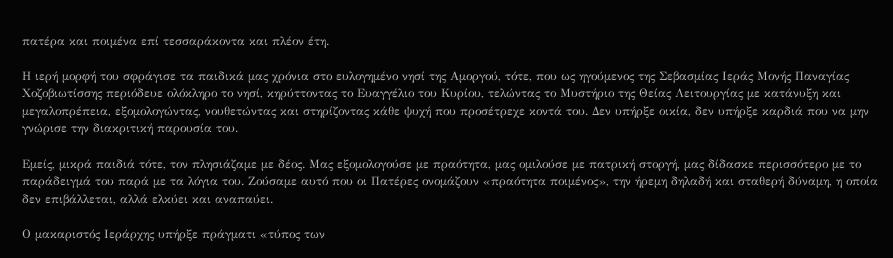πατέρα και ποιμένα επί τεσσαράκοντα και πλέον έτη.

Η ιερή μορφή του σφράγισε τα παιδικά μας χρόνια στο ευλογημένο νησί της Αμοργού, τότε, που ως ηγούμενος της Σεβασμίας Ιεράς Μονής Παναγίας Χοζοβιωτίσσης περιόδευε ολόκληρο το νησί, κηρύττοντας το Ευαγγέλιο του Κυρίου, τελώντας το Μυστήριο της Θείας Λειτουργίας με κατάνυξη και μεγαλοπρέπεια, εξομολογώντας, νουθετώντας και στηρίζοντας κάθε ψυχή που προσέτρεχε κοντά του. Δεν υπήρξε οικία, δεν υπήρξε καρδιά που να μην γνώρισε την διακριτική παρουσία του.

Εμείς, μικρά παιδιά τότε, τον πλησιάζαμε με δέος. Μας εξομολογούσε με πραότητα, μας ομιλούσε με πατρική στοργή, μας δίδασκε περισσότερο με το παράδειγμά του παρά με τα λόγια του. Ζούσαμε αυτό που οι Πατέρες ονομάζουν «πραότητα ποιμένος», την ήρεμη δηλαδή και σταθερή δύναμη, η οποία δεν επιβάλλεται, αλλά ελκύει και αναπαύει.

Ο μακαριστός Ιεράρχης υπήρξε πράγματι «τύπος των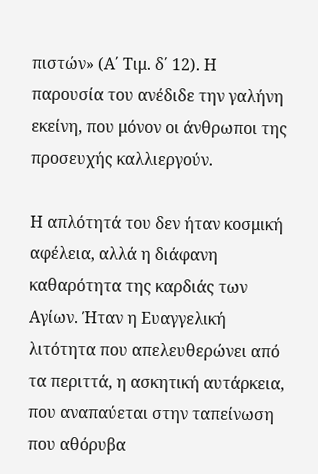πιστών» (Α΄ Τιμ. δ΄ 12). Η παρουσία του ανέδιδε την γαλήνη εκείνη, που μόνον οι άνθρωποι της προσευχής καλλιεργούν.

Η απλότητά του δεν ήταν κοσμική αφέλεια, αλλά η διάφανη καθαρότητα της καρδιάς των Αγίων. Ήταν η Ευαγγελική λιτότητα που απελευθερώνει από τα περιττά, η ασκητική αυτάρκεια, που αναπαύεται στην ταπείνωση που αθόρυβα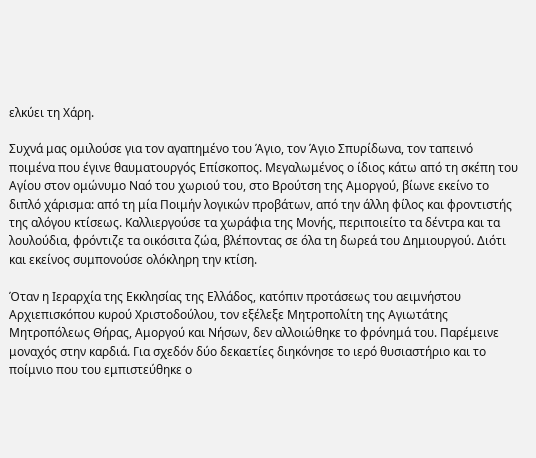ελκύει τη Χάρη.

Συχνά μας ομιλούσε για τον αγαπημένο του Άγιο, τον Άγιο Σπυρίδωνα, τον ταπεινό ποιμένα που έγινε θαυματουργός Επίσκοπος. Μεγαλωμένος ο ίδιος κάτω από τη σκέπη του Αγίου στον ομώνυμο Ναό του χωριού του, στο Βρούτση της Αμοργού, βίωνε εκείνο το διπλό χάρισμα: από τη μία Ποιμήν λογικών προβάτων, από την άλλη φίλος και φροντιστής της αλόγου κτίσεως. Καλλιεργούσε τα χωράφια της Μονής, περιποιείτο τα δέντρα και τα λουλούδια, φρόντιζε τα οικόσιτα ζώα, βλέποντας σε όλα τη δωρεά του Δημιουργού. Διότι και εκείνος συμπονούσε ολόκληρη την κτίση.

Όταν η Ιεραρχία της Εκκλησίας της Ελλάδος, κατόπιν προτάσεως του αειμνήστου Αρχιεπισκόπου κυρού Χριστοδούλου, τον εξέλεξε Μητροπολίτη της Αγιωτάτης Μητροπόλεως Θήρας, Αμοργού και Νήσων, δεν αλλοιώθηκε το φρόνημά του. Παρέμεινε μοναχός στην καρδιά. Για σχεδόν δύο δεκαετίες διηκόνησε το ιερό θυσιαστήριο και το ποίμνιο που του εμπιστεύθηκε ο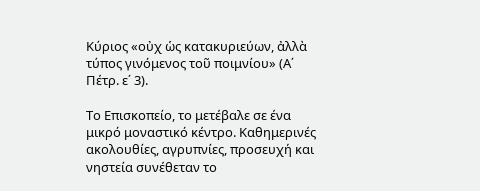Κύριος «οὐχ ὡς κατακυριεύων, ἀλλὰ τύπος γινόμενος τοῦ ποιμνίου» (Α΄ Πέτρ. ε΄ 3).

Το Επισκοπείο, το μετέβαλε σε ένα μικρό μοναστικό κέντρο. Καθημερινές ακολουθίες, αγρυπνίες, προσευχή και νηστεία συνέθεταν το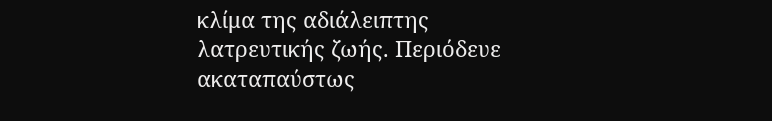κλίμα της αδιάλειπτης λατρευτικής ζωής. Περιόδευε ακαταπαύστως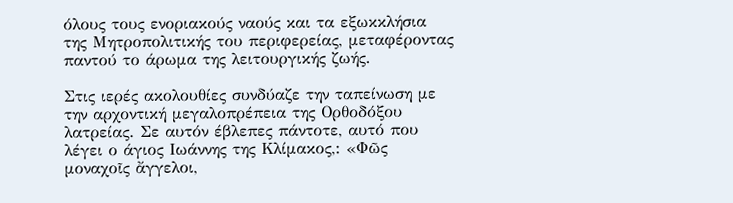όλους τους ενοριακούς ναούς και τα εξωκκλήσια της Μητροπολιτικής του περιφερείας, μεταφέροντας παντού το άρωμα της λειτουργικής ζωής.

Στις ιερές ακολουθίες συνδύαζε την ταπείνωση με την αρχοντική μεγαλοπρέπεια της Ορθοδόξου λατρείας. Σε αυτόν έβλεπες πάντοτε, αυτό που λέγει ο άγιος Ιωάννης της Κλίμακος,: «Φῶς μοναχοῖς ἄγγελοι,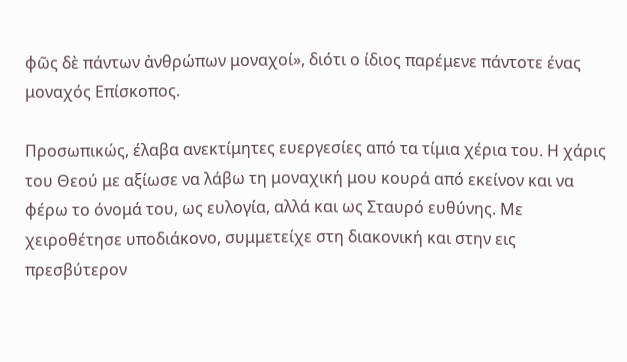φῶς δὲ πάντων ἀνθρώπων μοναχοί», διότι ο ίδιος παρέμενε πάντοτε ένας μοναχός Επίσκοπος.

Προσωπικώς, έλαβα ανεκτίμητες ευεργεσίες από τα τίμια χέρια του. Η χάρις του Θεού με αξίωσε να λάβω τη μοναχική μου κουρά από εκείνον και να φέρω το όνομά του, ως ευλογία, αλλά και ως Σταυρό ευθύνης. Με χειροθέτησε υποδιάκονο, συμμετείχε στη διακονική και στην εις πρεσβύτερον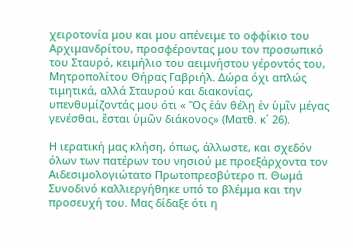χειροτονία μου και μου απένειμε το οφφίκιο του Αρχιμανδρίτου, προσφέροντας μου τον προσωπικό του Σταυρό, κειμήλιο του αειμνήστου γέροντός του, Μητροπολίτου Θήρας Γαβριήλ. Δώρα όχι απλώς τιμητικά, αλλά Σταυρού και διακονίας, υπενθυμίζοντάς μου ότι « Ὃς ἐάν θέλῃ ἐν ὑμῖν μέγας γενέσθαι, ἔσται ὑμῶν διάκονος» (Ματθ. κ΄ 26).

Η ιερατική μας κλήση, όπως, άλλωστε, και σχεδόν όλων των πατέρων του νησιού με προεξάρχοντα τον Αιδεσιμολογιώτατο Πρωτοπρεσβύτερο π. Θωμά Συνοδινό καλλιεργήθηκε υπό το βλέμμα και την προσευχή του. Μας δίδαξε ότι η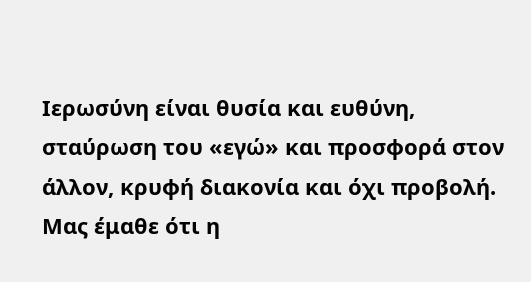Ιερωσύνη είναι θυσία και ευθύνη, σταύρωση του «εγώ» και προσφορά στον άλλον, κρυφή διακονία και όχι προβολή. Μας έμαθε ότι η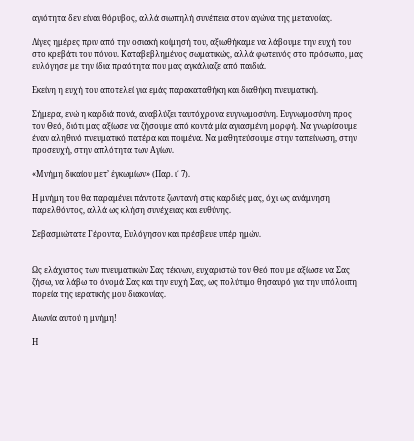αγιότητα δεν είναι θόρυβος, αλλά σιωπηλή συνέπεια στον αγώνα της μετανοίας.

Λίγες ημέρες πριν από την οσιακή κοίμησή του, αξιωθήκαμε να λάβουμε την ευχή του στο κρεβάτι του πόνου. Καταβεβλημένος σωματικώς, αλλά φωτεινός στο πρόσωπο, μας ευλόγησε με την ίδια πραότητα που μας αγκάλιαζε από παιδιά.

Εκείνη η ευχή του αποτελεί για εμάς παρακαταθήκη και διαθήκη πνευματική.

Σήμερα, ενώ η καρδιά πονά, αναβλύζει ταυτόχρονα ευγνωμοσύνη. Ευγνωμοσύνη προς τον Θεό, διότι μας αξίωσε να ζήσουμε από κοντά μία αγιασμένη μορφή. Να γνωρίσουμε έναν αληθινό πνευματικό πατέρα και ποιμένα. Να μαθητεύσουμε στην ταπείνωση, στην προσευχή, στην απλότητα των Αγίων.

«Μνήμη δικαίου μετ’ ἐγκωμίων» (Παρ. ι΄ 7).

Η μνήμη του θα παραμένει πάντοτε ζωντανή στις καρδιές μας, όχι ως ανάμνηση παρελθόντος, αλλά ως κλήση συνέχειας και ευθύνης.

Σεβασμιώτατε Γέροντα, Ευλόγησον και πρέσβευε υπέρ ημών.


Ως ελάχιστος των πνευματικών Σας τέκνων, ευχαριστώ τον Θεό που με αξίωσε να Σας ζήσω, να λάβω το όνομά Σας και την ευχή Σας, ως πολύτιμο θησαυρό για την υπόλοιπη πορεία της ιερατικής μου διακονίας.

Αιωνία αυτού η μνήμη!

Η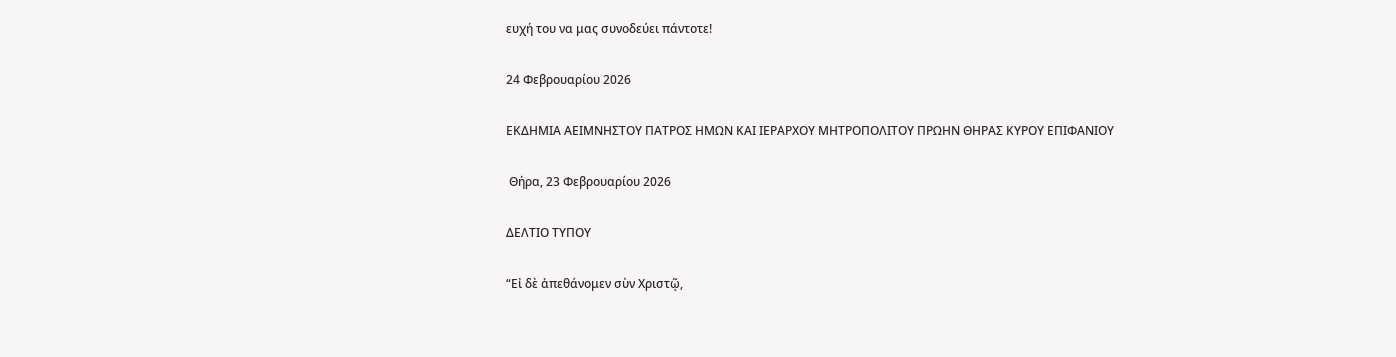ευχή του να μας συνοδεύει πάντοτε!

24 Φεβρουαρίου 2026

ΕΚΔΗΜΙΑ ΑΕΙΜΝΗΣΤΟΥ ΠΑΤΡΟΣ ΗΜΩΝ ΚΑΙ ΙΕΡΑΡΧΟΥ ΜΗΤΡΟΠΟΛΙΤΟΥ ΠΡΩΗΝ ΘΗΡΑΣ ΚΥΡΟΥ ΕΠΙΦΑΝΙΟΥ

 Θήρα, 23 Φεβρουαρίου 2026

ΔΕΛΤΙΟ ΤΥΠΟΥ

“Εἰ δὲ ἀπεθάνομεν σὺν Χριστῷ,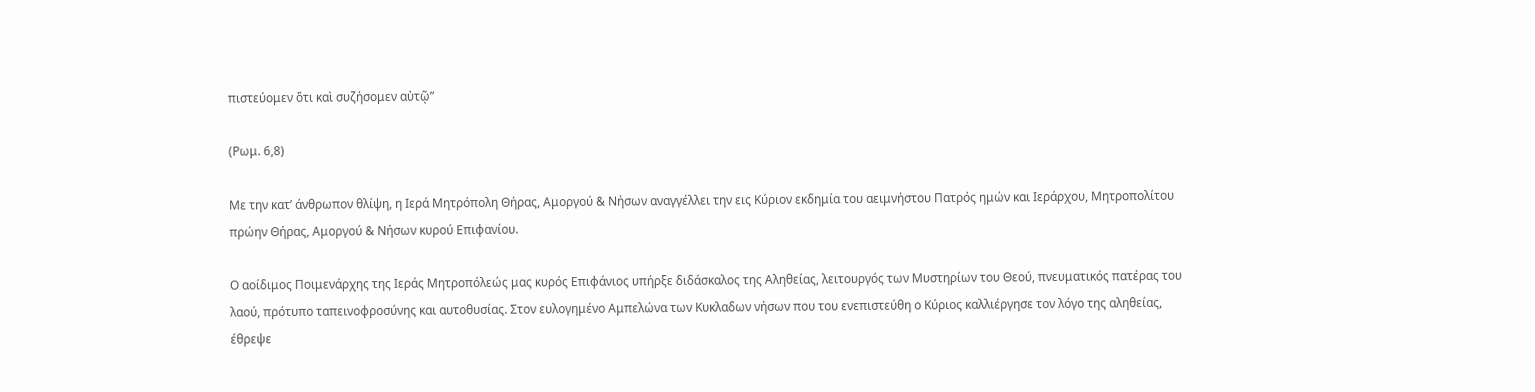πιστεύομεν ὅτι καὶ συζήσομεν αὐτῷ”

(Ρωμ. 6,8)

Με την κατ’ άνθρωπον θλίψη, η Ιερά Μητρόπολη Θήρας, Αμοργού & Νήσων αναγγέλλει την εις Κύριον εκδημία του αειμνήστου Πατρός ημών και Ιεράρχου, Μητροπολίτου πρώην Θήρας, Αμοργού & Νήσων κυρού Επιφανίου.

Ο αοίδιμος Ποιμενάρχης της Ιεράς Μητροπόλεώς μας κυρός Επιφάνιος υπήρξε διδάσκαλος της Αληθείας, λειτουργός των Μυστηρίων του Θεού, πνευματικός πατέρας του λαού, πρότυπο ταπεινοφροσύνης και αυτοθυσίας. Στον ευλογημένο Αμπελώνα των Κυκλαδων νήσων που του ενεπιστεύθη ο Κύριος καλλιέργησε τον λόγο της αληθείας, έθρεψε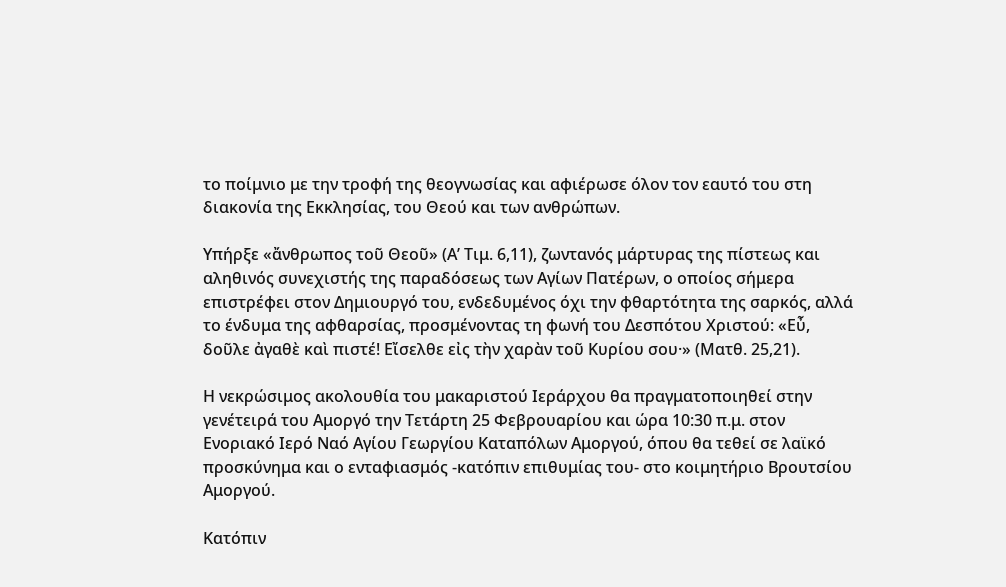το ποίμνιο με την τροφή της θεογνωσίας και αφιέρωσε όλον τον εαυτό του στη διακονία της Εκκλησίας, του Θεού και των ανθρώπων.

Υπήρξε «ἄνθρωπος τοῦ Θεοῦ» (Α’ Τιμ. 6,11), ζωντανός μάρτυρας της πίστεως και αληθινός συνεχιστής της παραδόσεως των Αγίων Πατέρων, ο οποίος σήμερα επιστρέφει στον Δημιουργό του, ενδεδυμένος όχι την φθαρτότητα της σαρκός, αλλά το ένδυμα της αφθαρσίας, προσμένοντας τη φωνή του Δεσπότου Χριστού: «Εὖ, δοῦλε ἀγαθὲ καὶ πιστέ! Εἴσελθε εἰς τὴν χαρὰν τοῦ Κυρίου σου·» (Ματθ. 25,21).

Η νεκρώσιμος ακολουθία του μακαριστού Ιεράρχου θα πραγματοποιηθεί στην γενέτειρά του Αμοργό την Τετάρτη 25 Φεβρουαρίου και ώρα 10:30 π.μ. στον Ενοριακό Ιερό Ναό Αγίου Γεωργίου Καταπόλων Αμοργού, όπου θα τεθεί σε λαϊκό προσκύνημα και ο ενταφιασμός -κατόπιν επιθυμίας του- στο κοιμητήριο Βρουτσίου Αμοργού.

Κατόπιν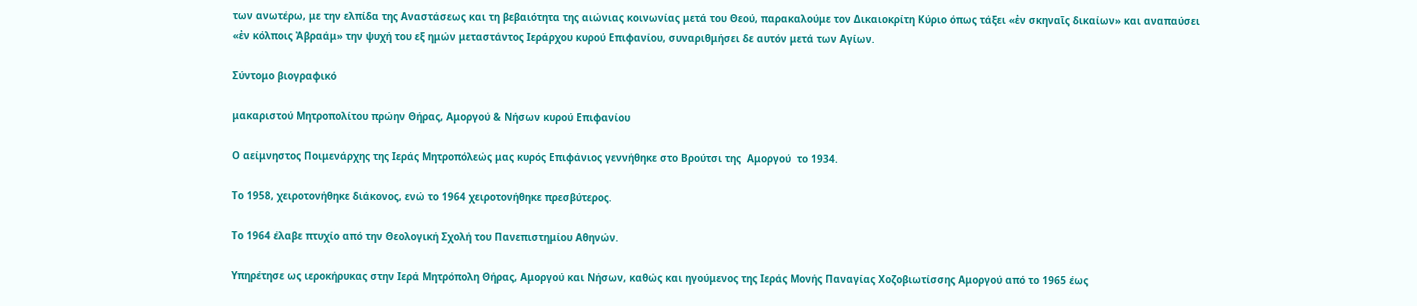των ανωτέρω, με την ελπίδα της Αναστάσεως και τη βεβαιότητα της αιώνιας κοινωνίας μετά του Θεού, παρακαλούμε τον Δικαιοκρίτη Κύριο όπως τάξει «ἐν σκηναῖς δικαίων» και αναπαύσει «ἐν κόλποις Ἀβραάμ» την ψυχή του εξ ημών μεταστάντος Ιεράρχου κυρού Επιφανίου, συναριθμήσει δε αυτόν μετά των Αγίων.

Σύντομο βιογραφικό

μακαριστού Μητροπολίτου πρώην Θήρας, Αμοργού & Νήσων κυρού Επιφανίου

Ο αείμνηστος Ποιμενάρχης της Ιεράς Μητροπόλεώς μας κυρός Επιφάνιος γεννήθηκε στο Βρούτσι της  Αμοργού  το 1934.

Το 1958, χειροτονήθηκε διάκονος, ενώ το 1964 χειροτονήθηκε πρεσβύτερος.

Το 1964 έλαβε πτυχίο από την Θεολογική Σχολή του Πανεπιστημίου Αθηνών.

Υπηρέτησε ως ιεροκήρυκας στην Ιερά Μητρόπολη Θήρας, Αμοργού και Νήσων, καθώς και ηγούμενος της Ιεράς Μονής Παναγίας Χοζοβιωτίσσης Αμοργού από το 1965 έως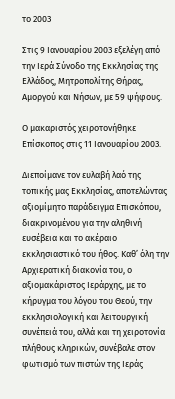το 2003

Στις 9 Ιανουαρίου 2003 εξελέγη από την Ιερά Σύνοδο της Εκκλησίας της Ελλάδος, Μητροπολίτης Θήρας, Αμοργού και Νήσων, με 59 ψήφους.

Ο μακαριστός χειροτονήθηκε Επίσκοπος στις 11 Ιανουαρίου 2003.

Διεποίμανε τον ευλαβή λαό της τοπικής μας Εκκλησίας, αποτελώντας αξιομίμητο παράδειγμα Επισκόπου, διακρινομένου για την αληθινή ευσέβεια και το ακέραιο εκκλησιαστικό του ήθος. Καθ’ όλη την Αρχιερατική διακονία του, ο αξιομακάριστος Ιεράρχης, με το κήρυγμα του λόγου του Θεού, την εκκλησιολογική και λειτουργική συνέπειά του, αλλά και τη χειροτονία πλήθους κληρικών, συνέβαλε στον φωτισμό των πιστών της Ιεράς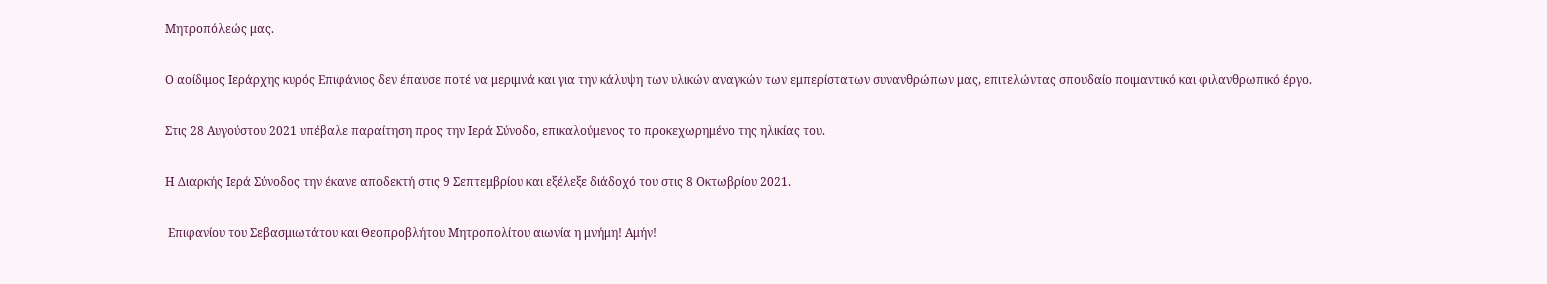Μητροπόλεώς μας.

Ο αοίδιμος Ιεράρχης κυρός Επιφάνιος δεν έπαυσε ποτέ να μεριμνά και για την κάλυψη των υλικών αναγκών των εμπερίστατων συνανθρώπων μας, επιτελώντας σπουδαίο ποιμαντικό και φιλανθρωπικό έργο.

Στις 28 Αυγούστου 2021 υπέβαλε παραίτηση προς την Ιερά Σύνοδο, επικαλούμενος το προκεχωρημένο της ηλικίας του.

Η Διαρκής Ιερά Σύνοδος την έκανε αποδεκτή στις 9 Σεπτεμβρίου και εξέλεξε διάδοχό του στις 8 Οκτωβρίου 2021.

 Επιφανίου του Σεβασμιωτάτου και Θεοπροβλήτου Μητροπολίτου αιωνία η μνήμη! Αμήν!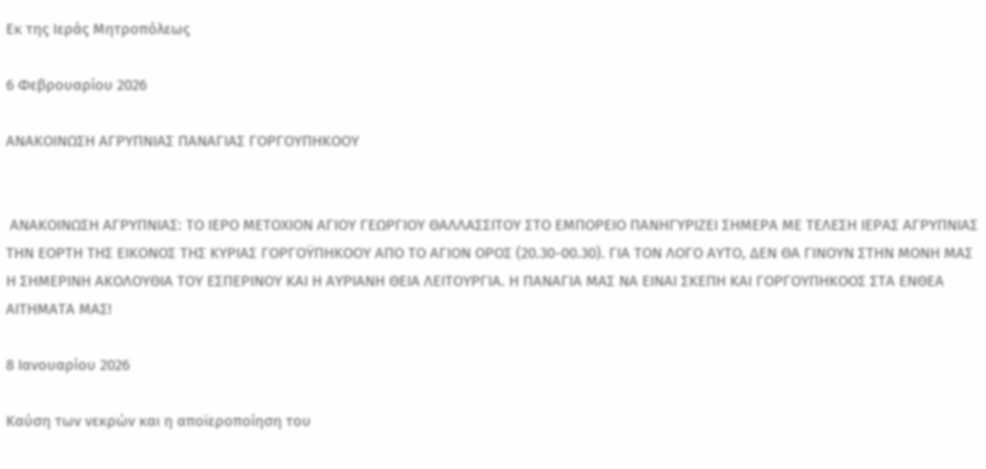Εκ της Ιεράς Μητροπόλεως

6 Φεβρουαρίου 2026

ΑΝΑΚΟΙΝΩΣΗ ΑΓΡΥΠΝΙΑΣ ΠΑΝΑΓΙΑΣ ΓΟΡΓΟΥΠΗΚΟΟΥ


 ΑΝΑΚΟΙΝΩΣΗ ΑΓΡΥΠΝΙΑΣ: ΤΟ ΙΕΡΟ ΜΕΤΟΧΙΟΝ ΑΓΙΟΥ ΓΕΩΡΓΙΟΥ ΘΑΛΛΑΣΣΙΤΟΥ ΣΤΟ ΕΜΠΟΡΕΙΟ ΠΑΝΗΓΥΡΙΖΕΙ ΣΗΜΕΡΑ ΜΕ ΤΕΛΕΣΗ ΙΕΡΑΣ ΑΓΡΥΠΝΙΑΣ ΤΗΝ ΕΟΡΤΗ ΤΗΣ ΕΙΚΟΝΟΣ ΤΗΣ ΚΥΡΙΑΣ ΓΟΡΓΟΫΠΗΚΟΟΥ ΑΠΟ ΤΟ ΑΓΙΟΝ ΟΡΟΣ (20.30-00.30). ΓΙΑ ΤΟΝ ΛΟΓΟ ΑΥΤΟ, ΔΕΝ ΘΑ ΓΙΝΟΥΝ ΣΤΗΝ ΜΟΝΗ ΜΑΣ Η ΣΗΜΕΡΙΝΗ ΑΚΟΛΟΥΘΙΑ ΤΟΥ ΕΣΠΕΡΙΝΟΥ ΚΑΙ Η ΑΥΡΙΑΝΗ ΘΕΙΑ ΛΕΙΤΟΥΡΓΙΑ. Η ΠΑΝΑΓΙΑ ΜΑΣ ΝΑ ΕΙΝΑΙ ΣΚΕΠΗ ΚΑΙ ΓΟΡΓΟΥΠΗΚΟΟΣ ΣΤΑ ΕΝΘΕΑ ΑΙΤΗΜΑΤΑ ΜΑΣ!

8 Ιανουαρίου 2026

Καύση των νεκρών και η αποϊεροποίηση του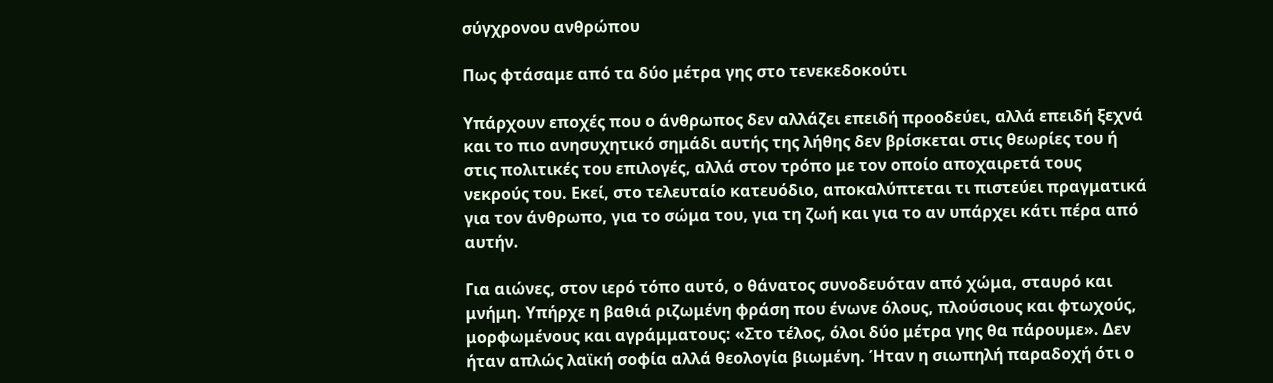σύγχρονου ανθρώπου

Πως φτάσαμε από τα δύο μέτρα γης στο τενεκεδοκούτι

Υπάρχουν εποχές που ο άνθρωπος δεν αλλάζει επειδή προοδεύει, αλλά επειδή ξεχνά και το πιο ανησυχητικό σημάδι αυτής της λήθης δεν βρίσκεται στις θεωρίες του ή στις πολιτικές του επιλογές, αλλά στον τρόπο με τον οποίο αποχαιρετά τους νεκρούς του. Εκεί, στο τελευταίο κατευόδιο, αποκαλύπτεται τι πιστεύει πραγματικά για τον άνθρωπο, για το σώμα του, για τη ζωή και για το αν υπάρχει κάτι πέρα από αυτήν.

Για αιώνες, στον ιερό τόπο αυτό, ο θάνατος συνοδευόταν από χώμα, σταυρό και μνήμη. Υπήρχε η βαθιά ριζωμένη φράση που ένωνε όλους, πλούσιους και φτωχούς, μορφωμένους και αγράμματους: «Στο τέλος, όλοι δύο μέτρα γης θα πάρουμε». Δεν ήταν απλώς λαϊκή σοφία αλλά θεολογία βιωμένη. Ήταν η σιωπηλή παραδοχή ότι ο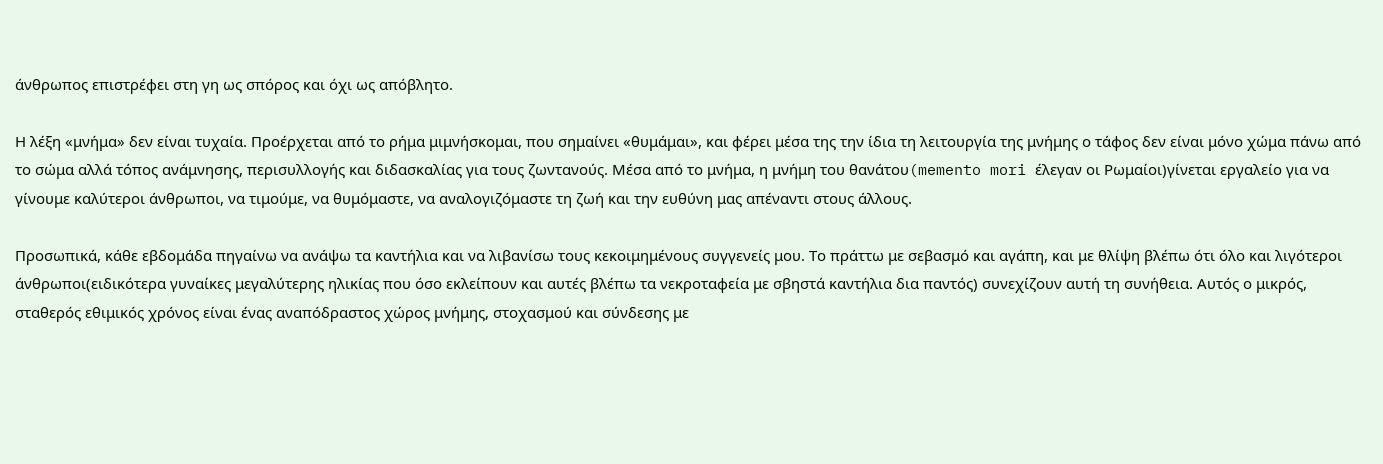άνθρωπος επιστρέφει στη γη ως σπόρος και όχι ως απόβλητο.

Η λέξη «μνήμα» δεν είναι τυχαία. Προέρχεται από το ρήμα μιμνήσκομαι, που σημαίνει «θυμάμαι», και φέρει μέσα της την ίδια τη λειτουργία της μνήμης ο τάφος δεν είναι μόνο χώμα πάνω από το σώμα αλλά τόπος ανάμνησης, περισυλλογής και διδασκαλίας για τους ζωντανούς. Μέσα από το μνήμα, η μνήμη του θανάτου(memento mori έλεγαν οι Ρωμαίοι)γίνεται εργαλείο για να γίνουμε καλύτεροι άνθρωποι, να τιμούμε, να θυμόμαστε, να αναλογιζόμαστε τη ζωή και την ευθύνη μας απέναντι στους άλλους.

Προσωπικά, κάθε εβδομάδα πηγαίνω να ανάψω τα καντήλια και να λιβανίσω τους κεκοιμημένους συγγενείς μου. Το πράττω με σεβασμό και αγάπη, και με θλίψη βλέπω ότι όλο και λιγότεροι άνθρωποι(ειδικότερα γυναίκες μεγαλύτερης ηλικίας που όσο εκλείπουν και αυτές βλέπω τα νεκροταφεία με σβηστά καντήλια δια παντός) συνεχίζουν αυτή τη συνήθεια. Αυτός ο μικρός, σταθερός εθιμικός χρόνος είναι ένας αναπόδραστος χώρος μνήμης, στοχασμού και σύνδεσης με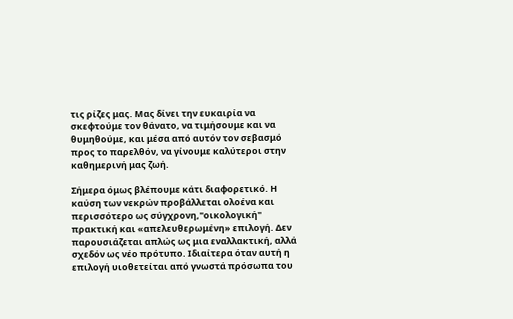τις ρίζες μας. Μας δίνει την ευκαιρία να σκεφτούμε τον θάνατο, να τιμήσουμε και να θυμηθούμε, και μέσα από αυτόν τον σεβασμό προς το παρελθόν, να γίνουμε καλύτεροι στην καθημερινή μας ζωή.

Σήμερα όμως βλέπουμε κάτι διαφορετικό. Η καύση των νεκρών προβάλλεται ολοένα και περισσότερο ως σύγχρονη,"οικολογική" πρακτική και «απελευθερωμένη» επιλογή. Δεν παρουσιάζεται απλώς ως μια εναλλακτική, αλλά σχεδόν ως νέο πρότυπο. Ιδιαίτερα όταν αυτή η επιλογή υιοθετείται από γνωστά πρόσωπα του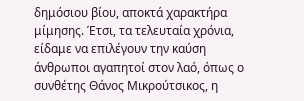δημόσιου βίου, αποκτά χαρακτήρα μίμησης. Έτσι, τα τελευταία χρόνια, είδαμε να επιλέγουν την καύση άνθρωποι αγαπητοί στον λαό, όπως ο συνθέτης Θάνος Μικρούτσικος, η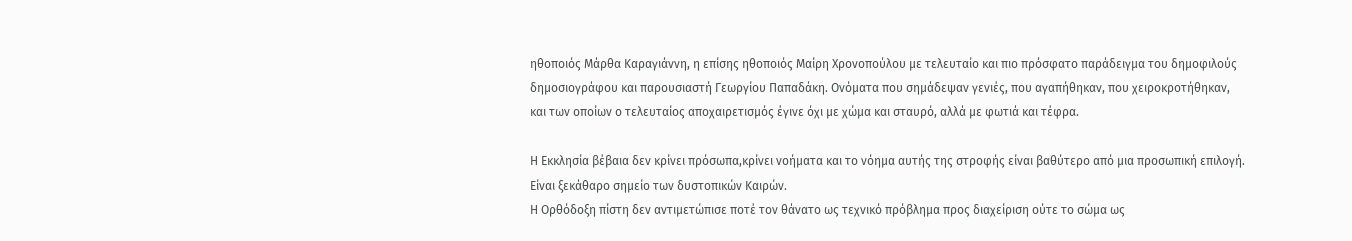ηθοποιός Μάρθα Καραγιάννη, η επίσης ηθοποιός Μαίρη Χρονοπούλου με τελευταίο και πιο πρόσφατο παράδειγμα του δημοφιλούς δημοσιογράφου και παρουσιαστή Γεωργίου Παπαδάκη. Ονόματα που σημάδεψαν γενιές, που αγαπήθηκαν, που χειροκροτήθηκαν, και των οποίων ο τελευταίος αποχαιρετισμός έγινε όχι με χώμα και σταυρό, αλλά με φωτιά και τέφρα.

Η Εκκλησία βέβαια δεν κρίνει πρόσωπα,κρίνει νοήματα και το νόημα αυτής της στροφής είναι βαθύτερο από μια προσωπική επιλογή. Είναι ξεκάθαρο σημείο των δυστοπικών Καιρών.
Η Ορθόδοξη πίστη δεν αντιμετώπισε ποτέ τον θάνατο ως τεχνικό πρόβλημα προς διαχείριση ούτε το σώμα ως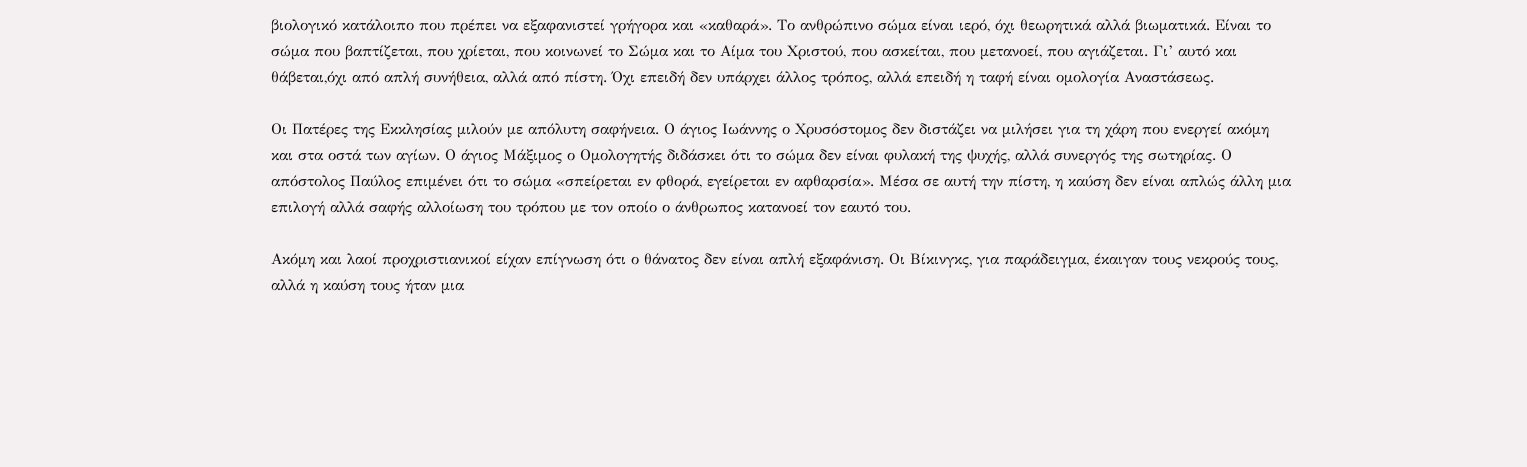βιολογικό κατάλοιπο που πρέπει να εξαφανιστεί γρήγορα και «καθαρά». Το ανθρώπινο σώμα είναι ιερό, όχι θεωρητικά αλλά βιωματικά. Είναι το σώμα που βαπτίζεται, που χρίεται, που κοινωνεί το Σώμα και το Αίμα του Χριστού, που ασκείται, που μετανοεί, που αγιάζεται. Γι’ αυτό και θάβεται,όχι από απλή συνήθεια, αλλά από πίστη. Όχι επειδή δεν υπάρχει άλλος τρόπος, αλλά επειδή η ταφή είναι ομολογία Αναστάσεως.

Οι Πατέρες της Εκκλησίας μιλούν με απόλυτη σαφήνεια. Ο άγιος Ιωάννης ο Χρυσόστομος δεν διστάζει να μιλήσει για τη χάρη που ενεργεί ακόμη και στα οστά των αγίων. Ο άγιος Μάξιμος ο Ομολογητής διδάσκει ότι το σώμα δεν είναι φυλακή της ψυχής, αλλά συνεργός της σωτηρίας. Ο απόστολος Παύλος επιμένει ότι το σώμα «σπείρεται εν φθορά, εγείρεται εν αφθαρσία». Μέσα σε αυτή την πίστη, η καύση δεν είναι απλώς άλλη μια επιλογή αλλά σαφής αλλοίωση του τρόπου με τον οποίο ο άνθρωπος κατανοεί τον εαυτό του.

Ακόμη και λαοί προχριστιανικοί είχαν επίγνωση ότι ο θάνατος δεν είναι απλή εξαφάνιση. Οι Βίκινγκς, για παράδειγμα, έκαιγαν τους νεκρούς τους, αλλά η καύση τους ήταν μια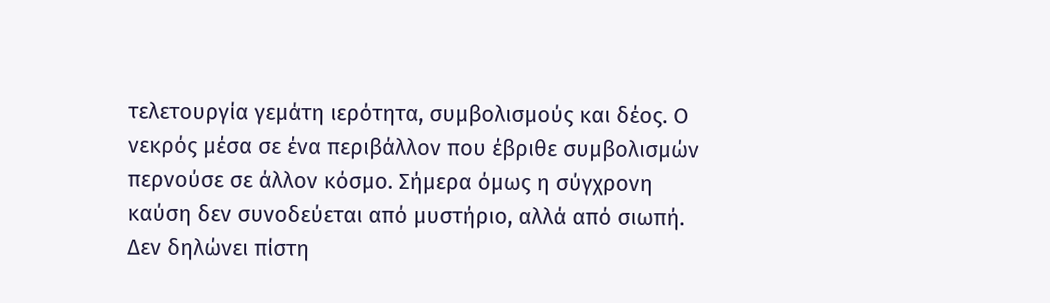τελετουργία γεμάτη ιερότητα, συμβολισμούς και δέος. Ο νεκρός μέσα σε ένα περιβάλλον που έβριθε συμβολισμών περνούσε σε άλλον κόσμο. Σήμερα όμως η σύγχρονη καύση δεν συνοδεύεται από μυστήριο, αλλά από σιωπή. Δεν δηλώνει πίστη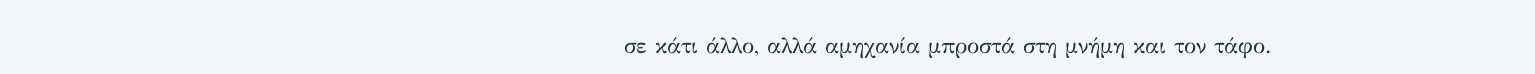σε κάτι άλλο, αλλά αμηχανία μπροστά στη μνήμη και τον τάφο.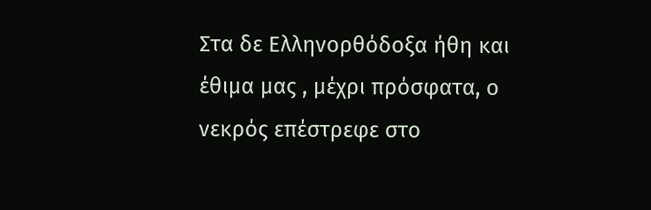Στα δε Ελληνορθόδοξα ήθη και έθιμα μας , μέχρι πρόσφατα, ο νεκρός επέστρεφε στο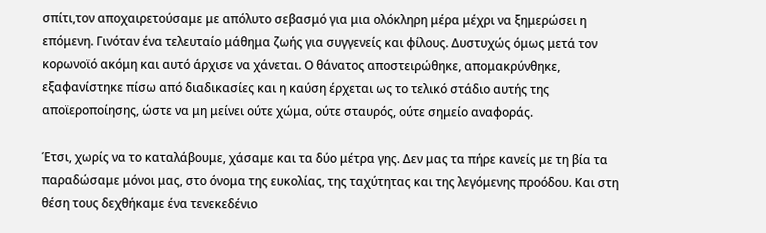σπίτι,τον αποχαιρετούσαμε με απόλυτο σεβασμό για μια ολόκληρη μέρα μέχρι να ξημερώσει η επόμενη. Γινόταν ένα τελευταίο μάθημα ζωής για συγγενείς και φίλους. Δυστυχώς όμως μετά τον κορωνοϊό ακόμη και αυτό άρχισε να χάνεται. Ο θάνατος αποστειρώθηκε, απομακρύνθηκε, εξαφανίστηκε πίσω από διαδικασίες και η καύση έρχεται ως το τελικό στάδιο αυτής της αποϊεροποίησης, ώστε να μη μείνει ούτε χώμα, ούτε σταυρός, ούτε σημείο αναφοράς.

Έτσι, χωρίς να το καταλάβουμε, χάσαμε και τα δύο μέτρα γης. Δεν μας τα πήρε κανείς με τη βία τα παραδώσαμε μόνοι μας, στο όνομα της ευκολίας, της ταχύτητας και της λεγόμενης προόδου. Και στη θέση τους δεχθήκαμε ένα τενεκεδένιο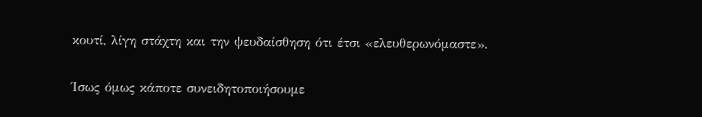κουτί, λίγη στάχτη και την ψευδαίσθηση ότι έτσι «ελευθερωνόμαστε».

Ίσως όμως κάποτε συνειδητοποιήσουμε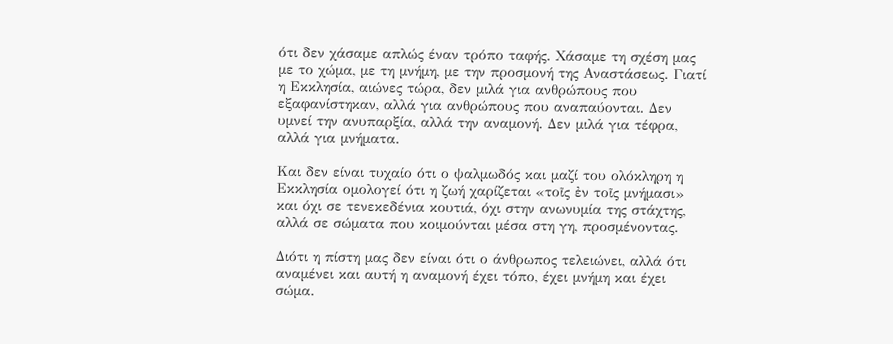ότι δεν χάσαμε απλώς έναν τρόπο ταφής. Χάσαμε τη σχέση μας με το χώμα, με τη μνήμη, με την προσμονή της Αναστάσεως. Γιατί η Εκκλησία, αιώνες τώρα, δεν μιλά για ανθρώπους που εξαφανίστηκαν, αλλά για ανθρώπους που αναπαύονται. Δεν υμνεί την ανυπαρξία, αλλά την αναμονή. Δεν μιλά για τέφρα, αλλά για μνήματα.

Και δεν είναι τυχαίο ότι ο ψαλμωδός και μαζί του ολόκληρη η Εκκλησία ομολογεί ότι η ζωή χαρίζεται «τοῖς ἐν τοῖς μνήμασι» και όχι σε τενεκεδένια κουτιά, όχι στην ανωνυμία της στάχτης, αλλά σε σώματα που κοιμούνται μέσα στη γη, προσμένοντας.

Διότι η πίστη μας δεν είναι ότι ο άνθρωπος τελειώνει, αλλά ότι αναμένει και αυτή η αναμονή έχει τόπο, έχει μνήμη και έχει σώμα.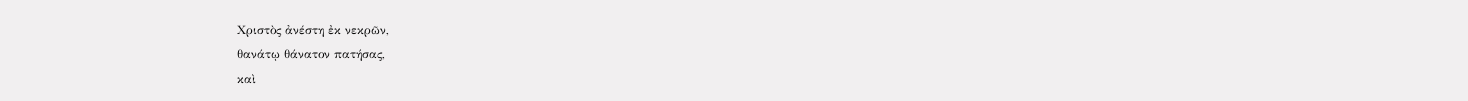Χριστὸς ἀνέστη ἐκ νεκρῶν,
θανάτῳ θάνατον πατήσας,
καὶ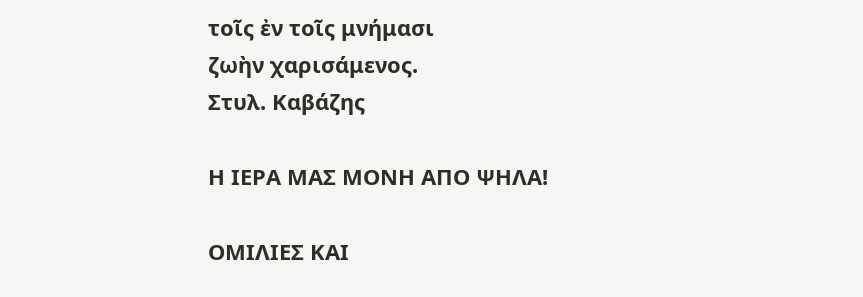τοῖς ἐν τοῖς μνήμασι
ζωὴν χαρισάμενος.
Στυλ. Καβάζης

Η ΙΕΡΑ ΜΑΣ ΜΟΝΗ ΑΠΟ ΨΗΛΑ!

ΟΜΙΛΙΕΣ ΚΑΙ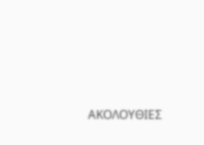ΑΚΟΛΟΥΘΙΕΣ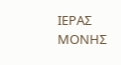ΙΕΡΑΣ ΜΟΝΗΣ